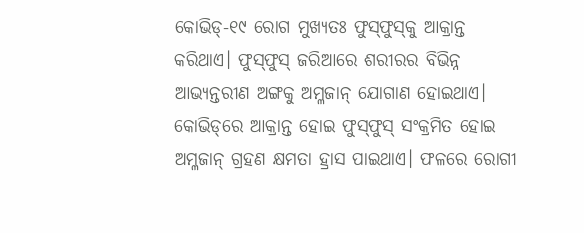କୋଭିଡ୍‌-୧୯ ରୋଗ ମୁଖ୍ୟତଃ ଫୁସ୍‌ଫୁସ୍‌କୁ ଆକ୍ରାନ୍ତ କରିଥାଏ। ଫୁସ୍‌ଫୁସ୍‌ ଜରିଆରେ ଶରୀରର ବିଭିନ୍ନ ଆଭ୍ୟନ୍ତରୀଣ ଅଙ୍ଗକୁ ଅମ୍ଳଜାନ୍‌ ଯୋଗାଣ ହୋଇଥାଏ। କୋଭିଡ୍‌ରେ ଆକ୍ରାନ୍ତ ହୋଇ ଫୁସ୍‌ଫୁସ୍‌ ସଂକ୍ରମିତ ହୋଇ ଅମ୍ଳଜାନ୍‌ ଗ୍ରହଣ କ୍ଷମତା ହ୍ରାସ ପାଇଥାଏ। ଫଳରେ ରୋଗୀ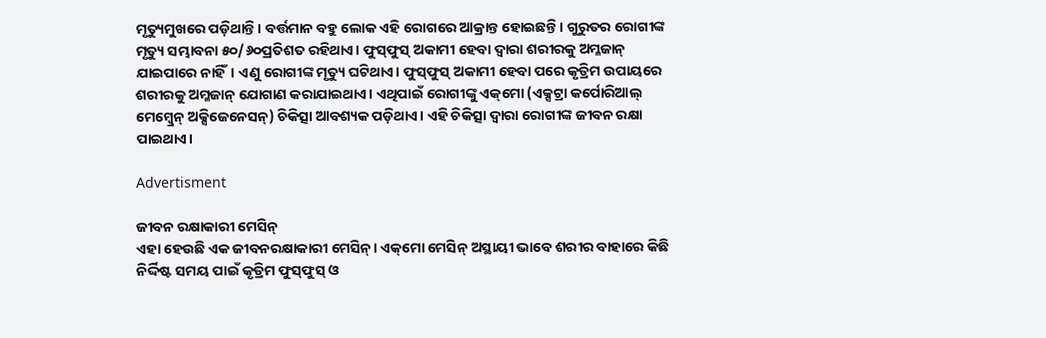ମୃତ୍ୟୁମୁଖରେ ପଡ଼ିଥାନ୍ତି। ବର୍ତ୍ତମାନ ବହୁ ଲୋକ ଏହି ରୋଗରେ ଆକ୍ରାନ୍ତ ହୋଇଛନ୍ତି। ଗୁରୁତର ରୋଗୀଙ୍କ ମୃତ୍ୟୁ ସମ୍ଭାବନା ୫୦/୬୦ପ୍ରତିଶତ ରହିଥାଏ। ଫୁସ୍‌ଫୁସ୍‌ ଅକାମୀ ହେବା ଦ୍ବାରା ଶରୀରକୁ ଅମ୍ଳଜାନ୍‌ ଯାଇପାରେ ନାହିଁ। ଏଣୁ ରୋଗୀଙ୍କ ମୃତ୍ୟୁ ଘଟିଥାଏ। ଫୁସ୍‌ଫୁସ୍‌ ଅକାମୀ ହେବା ପରେ କୃତ୍ରିମ ଉପାୟରେ ଶରୀରକୁ ଅମ୍ଳଜାନ୍‌ ଯୋଗାଣ କରାଯାଇଥାଏ। ଏଥିପାଇଁ ରୋଗୀଙ୍କୁ ଏକ୍‌ମୋ (ଏକ୍ସଟ୍ରା କର୍ପୋରିଆଲ୍‌ ମେମ୍ବ୍ରେନ୍‌ ଅକ୍ସିଜେନେସନ୍‌) ଚିକିତ୍ସା ଆବଶ୍ୟକ ପଡ଼ିଥାଏ। ଏହି ଚିକିତ୍ସା ଦ୍ବାରା ରୋଗୀଙ୍କ ଜୀବନ ରକ୍ଷା ପାଇଥାଏ।

Advertisment

ଜୀବନ ରକ୍ଷାକାରୀ ମେସିନ୍‌
ଏହା ହେଉଛି ଏକ ଜୀବନରକ୍ଷାକାରୀ ମେସିନ୍‌। ଏକ୍‌ମୋ ମେସିନ୍‌ ଅସ୍ଥାୟୀ ଭାବେ ଶରୀର ବାହାରେ କିଛି ନିର୍ଦ୍ଦିଷ୍ଟ ସମୟ ପାଇଁ କୃତ୍ରିମ ଫୁସ୍‌ଫୁସ୍‌ ଓ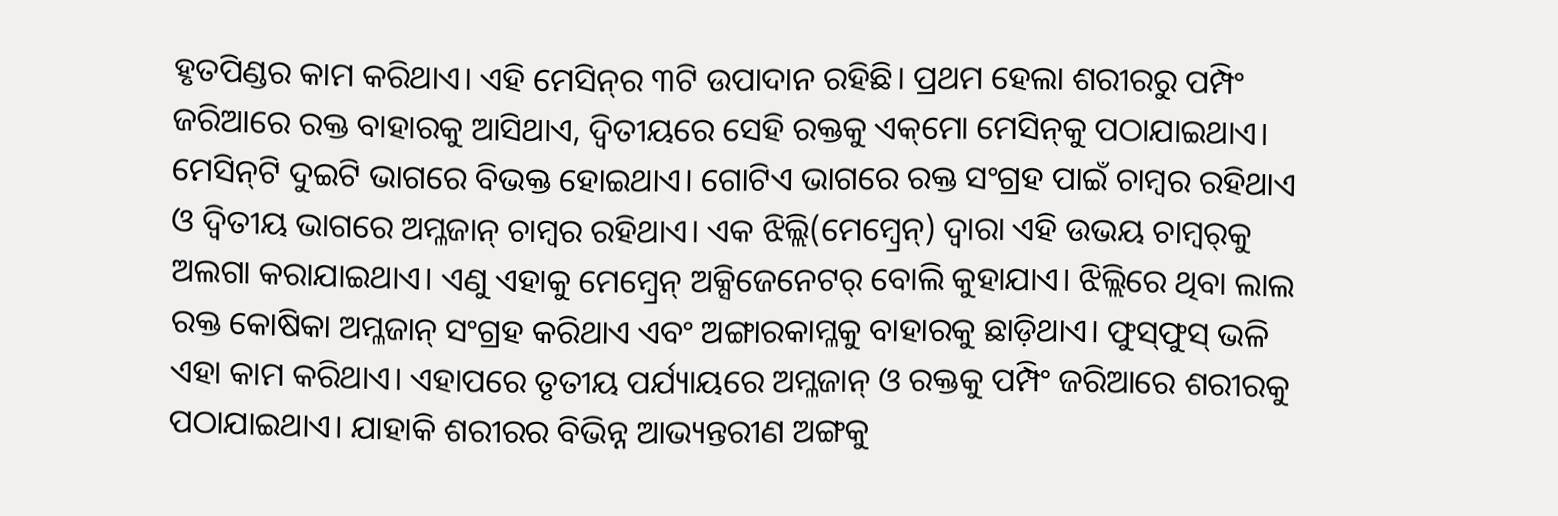ହୃତପିଣ୍ଡର କାମ କରିଥାଏ। ଏହି ମେସିନ୍‌ର ୩ଟି ଉପାଦାନ ରହିଛି। ପ୍ରଥମ ହେଲା ଶରୀରରୁ ପମ୍ପିଂ ଜରିଆରେ ରକ୍ତ ବାହାରକୁ ଆସିଥାଏ, ଦ୍ବିତୀୟରେ ସେହି ରକ୍ତକୁ ଏକ୍‌ମୋ ମେସିନ୍‌କୁ ପଠାଯାଇଥାଏ। ମେସିନ୍‌ଟି ଦୁଇଟି ଭାଗରେ ବିଭକ୍ତ ହୋଇଥାଏ। ଗୋଟିଏ ଭାଗରେ ରକ୍ତ ସଂଗ୍ରହ ପାଇଁ ଚାମ୍ବର ରହିଥାଏ ଓ ଦ୍ବିତୀୟ ଭାଗରେ ଅମ୍ଳଜାନ୍‌ ଚାମ୍ବର ରହିଥାଏ। ଏକ ଝିଲ୍ଲି(ମେମ୍ବ୍ରେନ୍‌) ଦ୍ବାରା ଏହି ଉଭୟ ଚାମ୍ବର୍‌କୁ ଅଲଗା କରାଯାଇଥାଏ। ଏଣୁ ଏହାକୁ ମେମ୍ବ୍ରେନ୍‌ ଅକ୍ସିଜେନେଟର୍‌ ବୋଲି କୁହାଯାଏ। ଝିଲ୍ଲିରେ ଥିବା ଲାଲ ରକ୍ତ କୋଷିକା ଅମ୍ଳଜାନ୍‌ ସଂଗ୍ରହ କରିଥାଏ ଏବଂ ଅଙ୍ଗାରକାମ୍ଳକୁ ବାହାରକୁ ଛାଡ଼ିଥାଏ। ଫୁସ୍‌ଫୁସ୍‌ ଭଳି ଏହା କାମ କରିଥାଏ। ଏହାପରେ ତୃତୀୟ ପର୍ଯ୍ୟାୟରେ ଅମ୍ଳଜାନ୍‌ ଓ ରକ୍ତକୁ ପମ୍ପିଂ ଜରିଆରେ ଶରୀରକୁ ପଠାଯାଇଥାଏ। ଯାହାକି ଶରୀରର ବିଭିନ୍ନ ଆଭ୍ୟନ୍ତରୀଣ ଅଙ୍ଗକୁ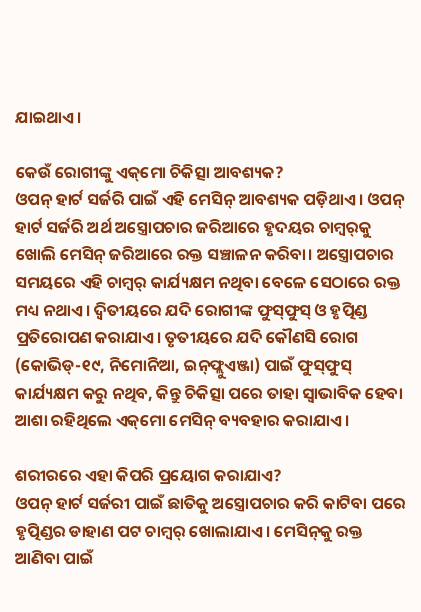ଯାଇଥାଏ।

କେଉଁ ରୋଗୀଙ୍କୁ ଏକ୍‌ମୋ ଚିକିତ୍ସା ଆବଶ୍ୟକ?
ଓପନ୍‌ ହାର୍ଟ ସର୍ଜରି ପାଇଁ ଏହି ମେସିନ୍‌ ଆବଶ୍ୟକ ପଡ଼ିଥାଏ। ଓପନ୍‌ ହାର୍ଟ ସର୍ଜରି ଅର୍ଥ ଅସ୍ତ୍ରୋପଚାର ଜରିଆରେ ହୃଦୟର ଚାମ୍ବର୍‌କୁ ଖୋଲି ମେସିନ୍‌ ଜରିଆରେ ରକ୍ତ ସଞ୍ଚାଳନ କରିବା। ଅସ୍ତ୍ରୋପଚାର ସମୟରେ ଏହି ଚାମ୍ବର୍‌ କାର୍ଯ୍ୟକ୍ଷମ ନଥିବା ବେଳେ ସେଠାରେ ରକ୍ତ ମଧ୍ୟ ନଥାଏ। ଦ୍ବିତୀୟରେ ଯଦି ରୋଗୀଙ୍କ ଫୁସ୍‌ଫୁସ୍‌ ଓ ହୃତ୍ପି‌ଣ୍ଡ ପ୍ରତିରୋପଣ କରାଯାଏ। ତୃତୀୟରେ ଯଦି କୌଣସି ରୋଗ (କୋଭିଡ୍‌-୧୯, ନିମୋନିଆ, ଇନ୍‌ଫ୍ଲୁଏଞ୍ଜା) ପାଇଁ ଫୁସ୍‌ଫୁସ୍‌ କାର୍ଯ୍ୟକ୍ଷମ କରୁ ନଥିବ, କିନ୍ତୁ ଚିକିତ୍ସା ପରେ ତାହା ସ୍ବାଭାବିକ ହେବା ଆଶା ରହିଥିଲେ ଏକ୍‌ମୋ ମେସିନ୍‌ ବ୍ୟବହାର କରାଯାଏ।

ଶରୀରରେ ଏହା କିପରି ପ୍ରୟୋଗ କରାଯାଏ?
ଓପନ୍‌ ହାର୍ଟ ସର୍ଜରୀ ପାଇଁ ଛାତିକୁ ଅସ୍ତ୍ରୋପଚାର କରି କାଟିବା ପରେ ହୃତ୍ପି‌ଣ୍ଡର ଡାହାଣ ପଟ ଚାମ୍ବର୍‌ ଖୋଲାଯାଏ। ମେସିନ୍‌କୁ ରକ୍ତ ଆଣିବା ପାଇଁ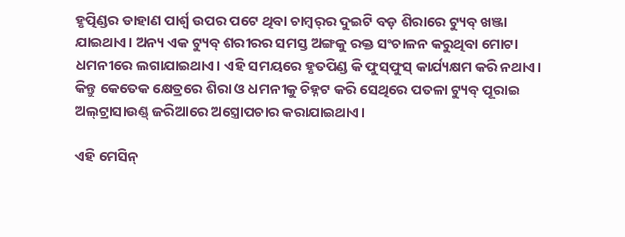ହୃତ୍ପି‌ଣ୍ଡର ଡାହାଣ ପାର୍ଶ୍ବ ଉପର ପଟେ ଥିବା ଚାମ୍ବର୍‌ର ଦୁଇଟି ବଡ଼ ଶିରାରେ ଟ୍ୟୁବ୍‌ ଖଞ୍ଜା ଯାଇଥାଏ। ଅନ୍ୟ ଏକ ଟ୍ୟୁବ୍‌ ଶରୀରର ସମସ୍ତ ଅଙ୍ଗକୁ ରକ୍ତ ସଂଚାଳନ କରୁଥିବା ମୋଟା ଧମନୀରେ ଲଗାଯାଇଥାଏ। ଏହି ସମୟରେ ହୃତପିଣ୍ଡ କି ଫୁସ୍‌ଫୁସ୍‌ କାର୍ଯ୍ୟକ୍ଷମ କରି ନଥାଏ। କିନ୍ତୁ କେତେକ କ୍ଷେତ୍ରରେ ଶିରା ଓ ଧମନୀକୁ ଚିହ୍ନଟ କରି ସେଥିରେ ପତଳା ଟ୍ୟୁବ୍‌ ପୂରାଇ ଅଲ୍‌ଟ୍ରାସାଉଣ୍ଡ୍‌ ଜରିଆରେ ଅସ୍ତ୍ରୋପଚାର କରାଯାଇଥାଏ।

ଏହି ମେସିନ୍‌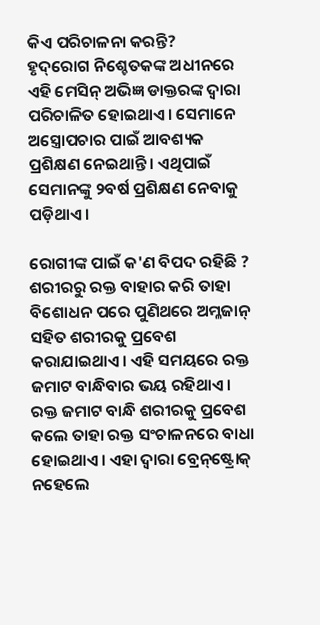କିଏ ପରିଚାଳନା କରନ୍ତି?
ହୃଦ୍‌ରୋଗ ନିଶ୍ଚେତକଙ୍କ ଅଧୀନରେ ଏହି ମେସିନ୍‌ ଅଭିଜ୍ଞ ଡାକ୍ତରଙ୍କ ଦ୍ବାରା ପରିଚାଳିତ ହୋଇଥାଏ। ସେମାନେ ଅସ୍ତ୍ରୋପଚାର ପାଇଁ ଆବଶ୍ୟକ ପ୍ରଶିକ୍ଷଣ ନେଇଥାନ୍ତି। ଏଥିପାଇଁ ସେମାନଙ୍କୁ ୨ବର୍ଷ ପ୍ରଶିକ୍ଷଣ ନେବାକୁ ପଡ଼ିଥାଏ।

ରୋଗୀଙ୍କ ପାଇଁ କ'ଣ ବିପଦ ରହିଛି ?
ଶରୀରରୁ ରକ୍ତ ବାହାର କରି ତାହା ବିଶୋଧନ ପରେ ପୁଣିଥରେ ଅମ୍ଳଜାନ୍‌ ସହିତ ଶରୀରକୁ ପ୍ରବେଶ କରାଯାଇଥାଏ। ଏହି ସମୟରେ ରକ୍ତ ଜମାଟ ବାନ୍ଧିବାର ଭୟ ରହିଥାଏ। ରକ୍ତ ଜମାଟ ବାନ୍ଧି ଶରୀରକୁ ପ୍ରବେଶ କଲେ ତାହା ରକ୍ତ ସଂଚାଳନରେ ବାଧା ହୋଇଥାଏ। ଏହା ଦ୍ବାରା ବ୍ରେନ୍‌ଷ୍ଟ୍ରୋକ୍‌ ନହେଲେ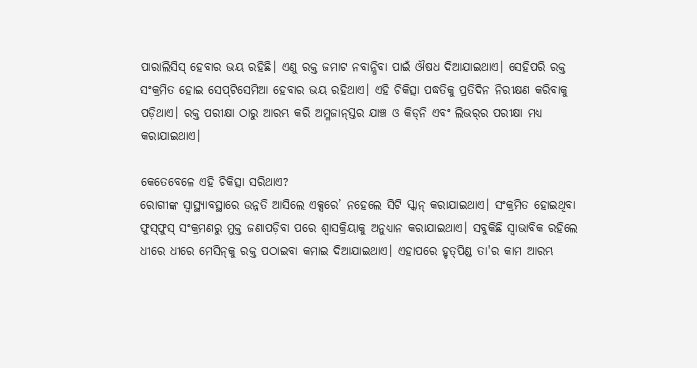ପାରାଲିସିସ୍‌ ହେବାର ଭୟ ରହିଛି। ଏଣୁ ରକ୍ତ ଜମାଟ ନବାନ୍ଧିବା ପାଇଁ ଔଷଧ ଦିଆଯାଇଥାଏ। ସେହିପରି ରକ୍ତ ସଂକ୍ରମିତ ହୋଇ ସେପ୍‌ଟିସେମିଆ ହେବାର ଭୟ ରହିଥାଏ। ଏହି ଚିକିତ୍ସା ପଦ୍ଧତିକୁ ପ୍ରତିଦିନ ନିରୀକ୍ଷଣ କରିବାକୁ ପଡ଼ିଥାଏ। ରକ୍ତ ପରୀକ୍ଷା ଠାରୁ ଆରମ୍ଭ କରି ଅମ୍ଳଜାନ୍‌ସ୍ତର ଯାଞ୍ଚ ଓ କିଡ୍‌ନି ଏବଂ ଲିଭର୍‌ର ପରୀକ୍ଷା ମଧ୍ୟ କରାଯାଇଥାଏ।

କେତେବେଳେ ଏହି ଚିକିତ୍ସା ସରିଥାଏ?
ରୋଗୀଙ୍କ ସ୍ବାସ୍ଥ୍ୟାବସ୍ଥାରେ ଉନ୍ନତି ଆସିଲେ ଏକ୍ସରେ’ ନହେଲେ ସିଟି ସ୍କାନ୍‌ କରାଯାଇଥାଏ। ସଂକ୍ରମିତ ହୋଇଥିବା ଫୁସ୍‌ଫୁସ୍‌ ସଂକ୍ରମଣରୁ ମୁକ୍ତ ଜଣାପଡ଼ିବା ପରେ ଶ୍ବାସକ୍ରିୟାକୁ ଅନୁଧ୍ୟାନ କରାଯାଇଥାଏ। ସବୁକିଛି ସ୍ବାଭାବିକ ରହିଲେ ଧୀରେ ଧୀରେ ମେସିନ୍‌କୁ ରକ୍ତ ପଠାଇବା କମାଇ ଦିଆଯାଇଥାଏ। ଏହାପରେ ହୃତ୍‌ପିଣ୍ଡ ତା'ର କାମ ଆରମ୍ଭ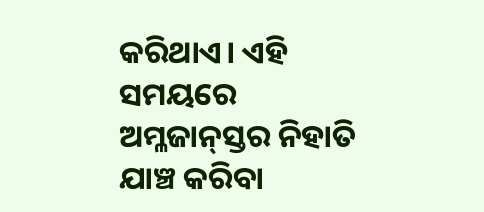କରିଥାଏ। ଏହି ସମୟରେ ଅମ୍ଳଜାନ୍‌ସ୍ତର ନିହାତି ଯାଞ୍ଚ କରିବା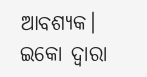ଆବଶ୍ୟକ। ଇକୋ ଦ୍ବାରା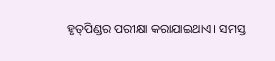ହୃତ୍‌ପିଣ୍ଡର ପରୀକ୍ଷା କରାଯାଇଥାଏ। ସମସ୍ତ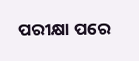ପରୀକ୍ଷା ପରେ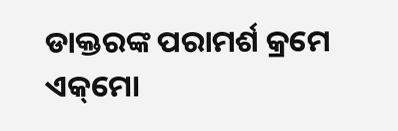ଡାକ୍ତରଙ୍କ ପରାମର୍ଶ କ୍ରମେ ଏକ୍‌ମୋ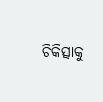ଚିକିତ୍ସାକୁ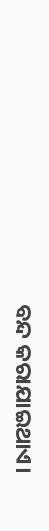ବନ୍ଦ କରାଯାଇଥାଏ।